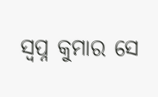ସ୍ୱପ୍ନ କୁମାର ସେ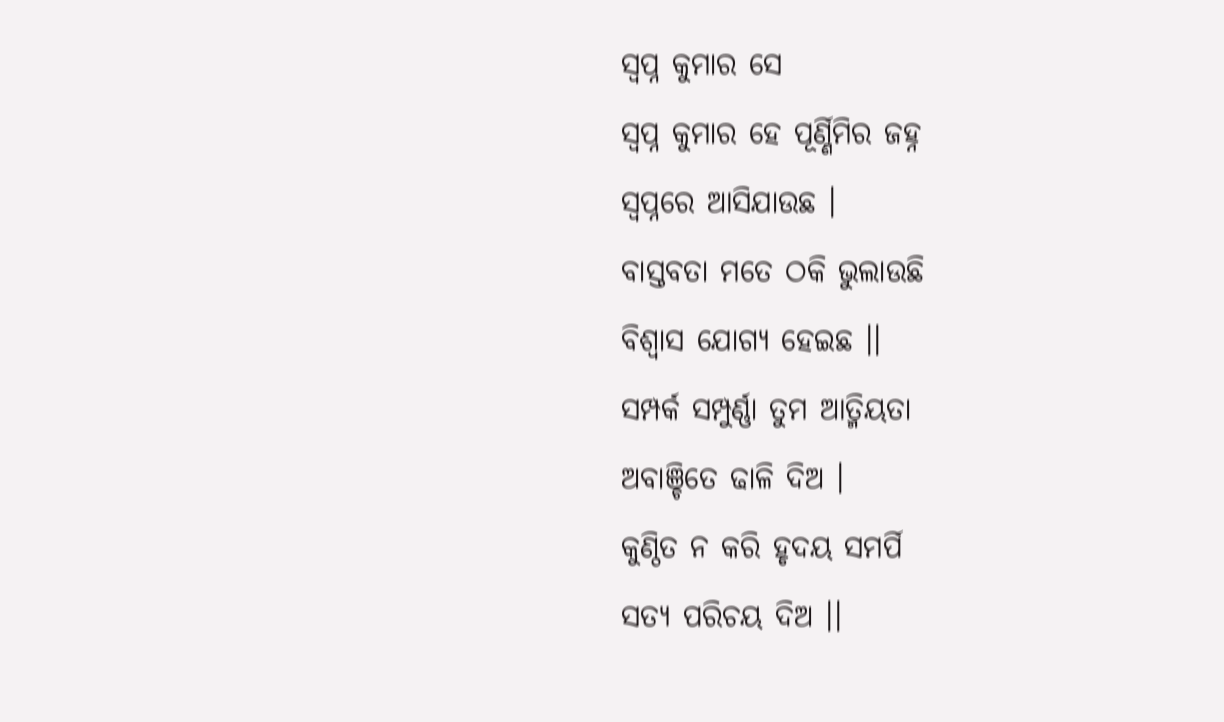ସ୍ୱପ୍ନ କୁମାର ସେ
ସ୍ୱପ୍ନ କୁମାର ହେ ପୂର୍ଣ୍ଣିମିର ଜହ୍ନ
ସ୍ୱପ୍ନରେ ଆସିଯାଉଛ ।
ବାସ୍ତବତା ମତେ ଠକି ଭୁଲାଉଛି
ବିଶ୍ୱାସ ଯୋଗ୍ୟ ହେଇଛ ।।
ସମ୍ପର୍କ ସମ୍ପୁର୍ଣ୍ଣା ତୁମ ଆତ୍ମିୟତା
ଅବାଞ୍ଚିତେ ଢାଳି ଦିଅ ।
କୁଣ୍ଠିତ ନ କରି ହୃଦୟ ସମର୍ପି
ସତ୍ୟ ପରିଚୟ ଦିଅ ।।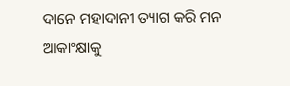ଦାନେ ମହାଦାନୀ ତ୍ୟାଗ କରି ମନ
ଆକାଂକ୍ଷାକୁ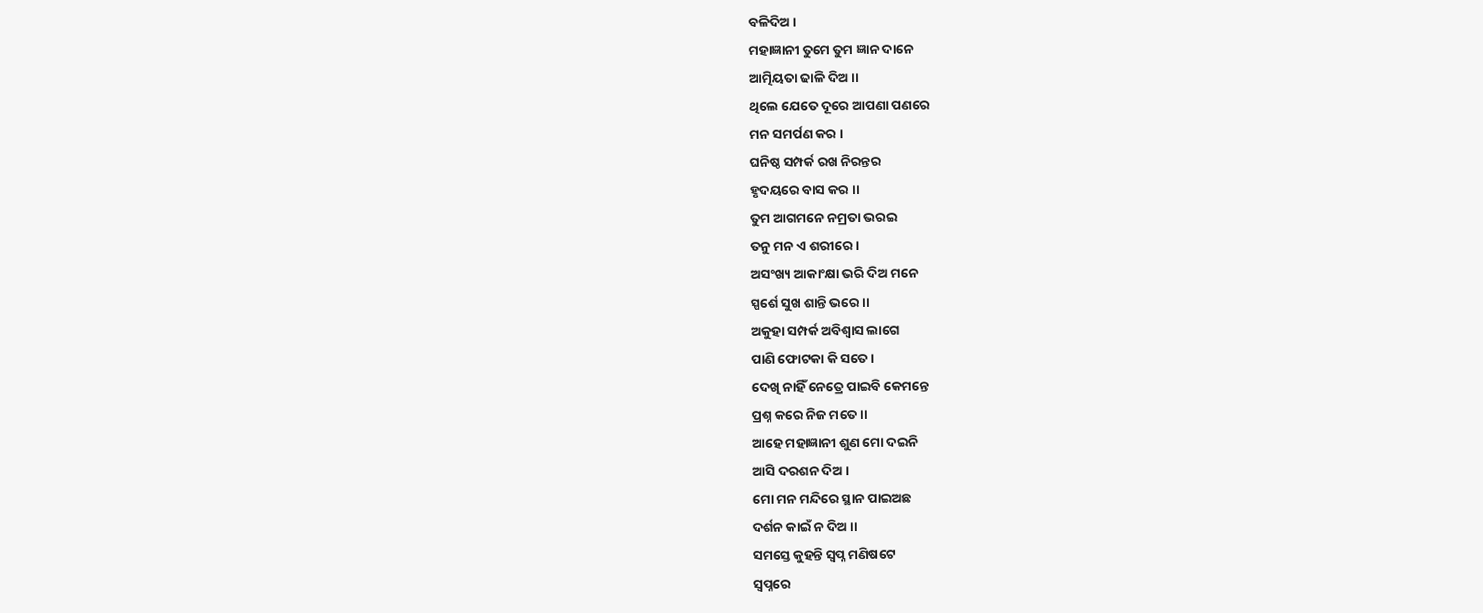ବଳିଦିଅ ।
ମହାଜ୍ଞାନୀ ତୁମେ ତୁମ ଜ୍ଞାନ ଦାନେ
ଆତ୍ମିୟତା ଢାଳି ଦିଅ ।।
ଥିଲେ ଯେତେ ଦୂରେ ଆପଣା ପଣରେ
ମନ ସମର୍ପଣ କର ।
ଘନିଷ୍ଠ ସମ୍ପର୍କ ରଖ ନିରନ୍ତର
ହୃଦୟରେ ବାସ କର ।।
ତୁମ ଆଗମନେ ନମ୍ରତା ଭରଇ
ତନୁ ମନ ଏ ଶରୀରେ ।
ଅସଂଖ୍ୟ ଆକାଂକ୍ଷା ଭରି ଦିଅ ମନେ
ସ୍ପର୍ଶେ ସୁଖ ଶାନ୍ତି ଭରେ ।।
ଅକୁହା ସମ୍ପର୍କ ଅବିଶ୍ବାସ ଲାଗେ
ପାଣି ଫୋଟକା କି ସତେ ।
ଦେଖି ନାହିଁ ନେତ୍ରେ ପାଇବି କେମନ୍ତେ
ପ୍ରଶ୍ନ କରେ ନିଜ ମତେ ।।
ଆହେ ମହାଜ୍ଞାନୀ ଶୁଣ ମୋ ଦଇନି
ଆସି ଦରଶନ ଦିଅ ।
ମୋ ମନ ମନ୍ଦିରେ ସ୍ଥାନ ପାଇଅଛ
ଦର୍ଶନ କାଇଁ ନ ଦିଅ ।।
ସମସ୍ତେ କୁହନ୍ତି ସ୍ୱପ୍ନ ମଣିଷଟେ
ସ୍ୱପ୍ନରେ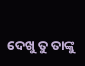ଦେଖୁ ତୁ ତାଙ୍କୁ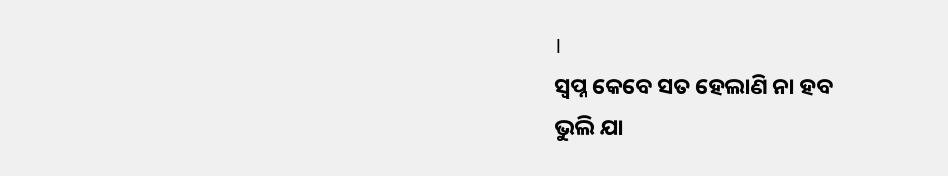।
ସ୍ୱପ୍ନ କେବେ ସତ ହେଲାଣି ନା ହବ
ଭୁଲି ଯା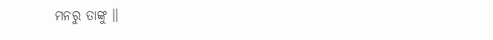ମନରୁ ତାଙ୍କୁ ।।